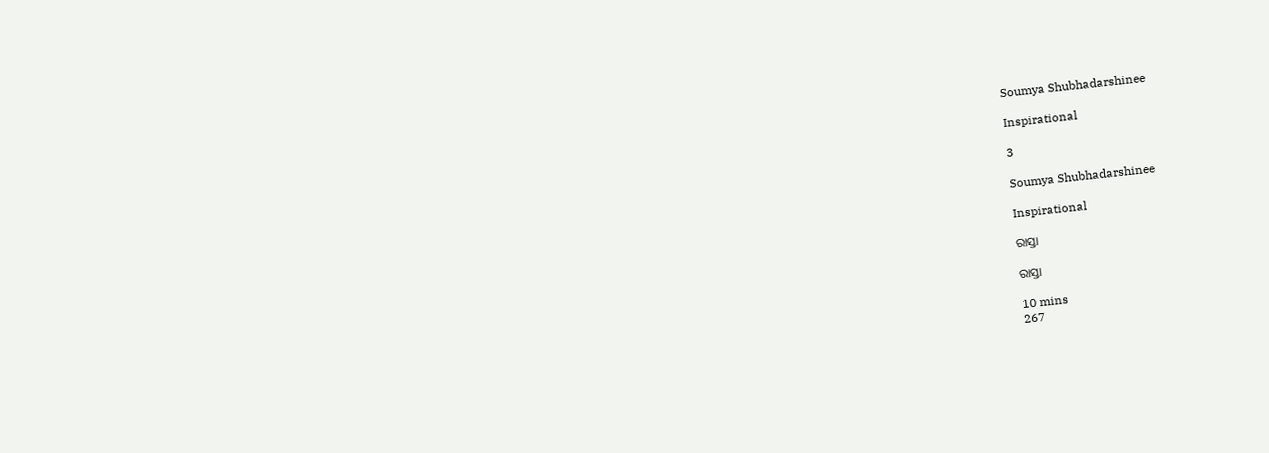Soumya Shubhadarshinee

Inspirational

3

Soumya Shubhadarshinee

Inspirational

ରାସ୍ତା

ରାସ୍ତା

10 mins
267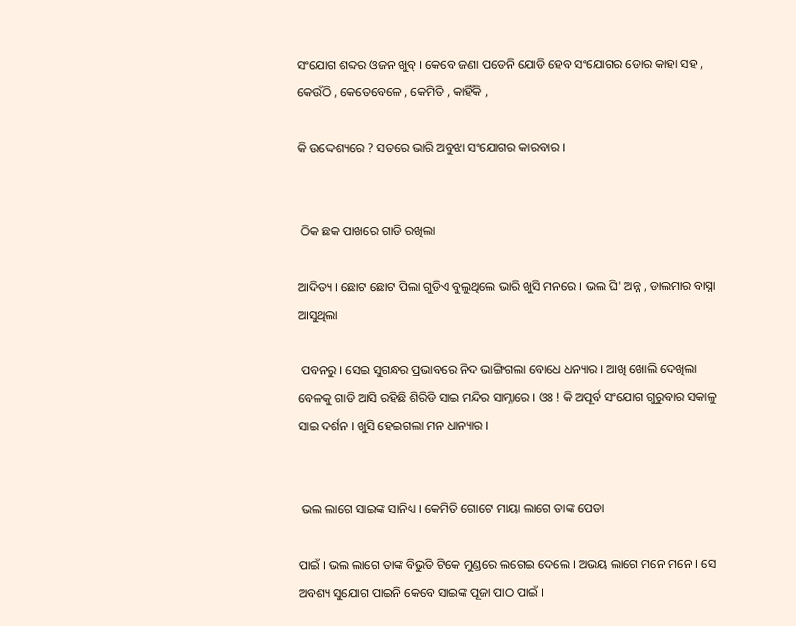ସଂଯୋଗ ଶବ୍ଦର ଓଜନ ଖୁବ୍ । କେବେ ଜଣା ପଡେନି ଯୋଡି ହେବ ସଂଯୋଗର ଡୋର କାହା ସହ , କେଉଁଠି , କେତେବେଳେ , କେମିତି , କାହିଁକି ,

କି ଉଦ୍ଦେଶ୍ୟରେ ? ସତରେ ଭାରି ଅବୁଝା ସଂଯୋଗର କାରବାର ।


 ଠିକ ଛକ ପାଖରେ ଗାଡି ରଖିଲା

ଆଦିତ୍ୟ । ଛୋଟ ଛୋଟ ପିଲା ଗୁଡିଏ ବୁଲୁଥିଲେ ଭାରି ଖୁସି ମନରେ । ଭଲ ଘି' ଅନ୍ନ , ଡାଲମାର ବାସ୍ନା ଆସୁଥିଲା

 ପବନରୁ । ସେଇ ସୁଗନ୍ଧର ପ୍ରଭାବରେ ନିଦ ଭାଙ୍ଗିଗଲା ବୋଧେ ଧନ୍ୟାର । ଆଖି ଖୋଲି ଦେଖିଲା ବେଳକୁ ଗାଡି ଆସି ରହିଛି ଶିରିଡି ସାଇ ମନ୍ଦିର ସାମ୍ନାରେ । ଓଃ ! କି ଅପୂର୍ବ ସଂଯୋଗ ଗୁରୁବାର ସକାଳୁ ସାଇ ଦର୍ଶନ । ଖୁସି ହେଇଗଲା ମନ ଧାନ୍ୟାର ।


 ଭଲ ଲାଗେ ସାଇଙ୍କ ସାନିଧ୍ୟ । କେମିତି ଗୋଟେ ମାୟା ଲାଗେ ତାଙ୍କ ପେଡା

ପାଇଁ । ଭଲ ଲାଗେ ତାଙ୍କ ବିଭୁତି ଟିକେ ମୁଣ୍ଡରେ ଲଗେଇ ଦେଲେ । ଅଭୟ ଲାଗେ ମନେ ମନେ । ସେ ଅବଶ୍ୟ ସୁଯୋଗ ପାଇନି କେବେ ସାଇଙ୍କ ପୂଜା ପାଠ ପାଇଁ ।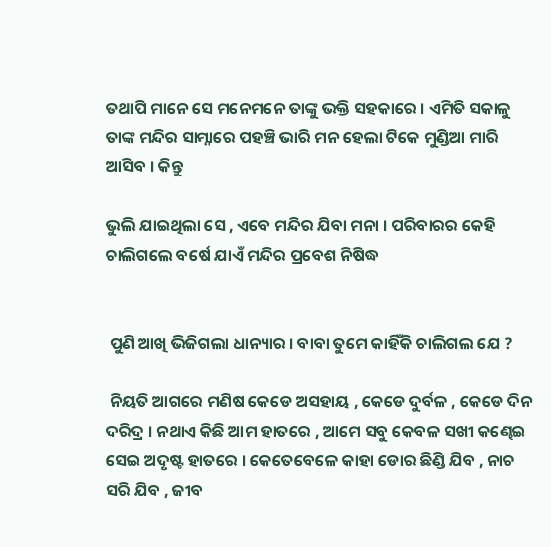ତଥାପି ମାନେ ସେ ମନେମନେ ତାଙ୍କୁ ଭକ୍ତି ସହକାରେ । ଏମିତି ସକାଳୁ ତାଙ୍କ ମନ୍ଦିର ସାମ୍ନାରେ ପହଞ୍ଚି ଭାରି ମନ ହେଲା ଟିକେ ମୁଣ୍ଡିଆ ମାରି ଆସିବ । କିନ୍ତୁ

ଭୁଲି ଯାଇଥିଲା ସେ , ଏବେ ମନ୍ଦିର ଯିବା ମନା । ପରିବାରର କେହି ଚାଲିଗଲେ ବର୍ଷେ ଯାଏଁ ମନ୍ଦିର ପ୍ରବେଶ ନିଷିଦ୍ଧ


 ପୁଣି ଆଖି ଭିଜିଗଲା ଧାନ୍ୟାର । ବାବା ତୁମେ କାହିଁକି ଚାଲିଗଲ ଯେ ?

 ନିୟତି ଆଗରେ ମଣିଷ କେଡେ ଅସହାୟ , କେଡେ ଦୁର୍ବଳ , କେଡେ ଦିନ ଦରିଦ୍ର । ନଥାଏ କିଛି ଆମ ହାତରେ , ଆମେ ସବୁ କେବଳ ସଖୀ କଣ୍ଢେଇ ସେଇ ଅଦୃଷ୍ଟ ହାତରେ । କେତେବେଳେ କାହା ଡୋର ଛିଣ୍ଡି ଯିବ , ନାଚ ସରି ଯିବ , ଜୀବ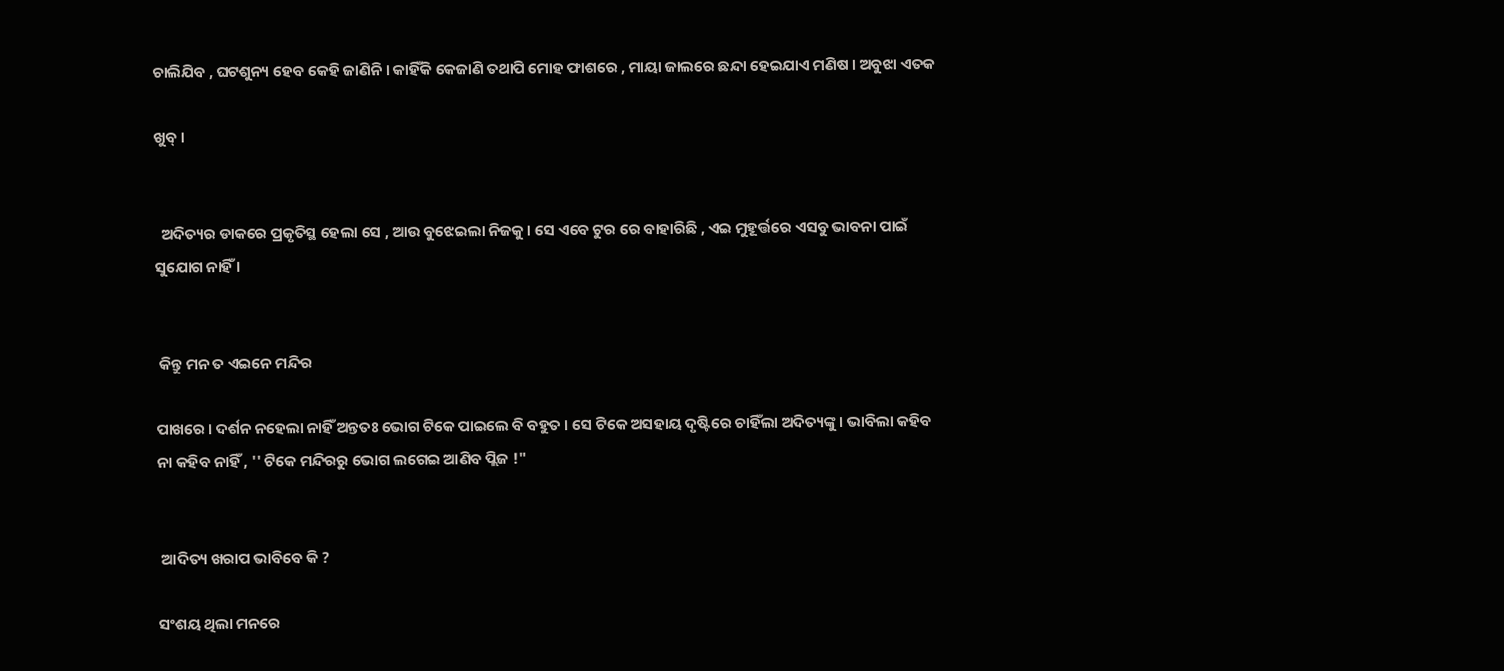ଚାଲିଯିବ , ଘଟଶୁନ୍ୟ ହେବ କେହି ଜାଣିନି । କାହିଁକି କେଜାଣି ତଥାପି ମୋହ ଫାଶରେ , ମାୟା ଜାଲରେ ଛନ୍ଦା ହେଇଯାଏ ମଣିଷ । ଅବୁଝା ଏତକ

ଖୁବ୍ ।


  ଅଦିତ୍ୟର ଡାକରେ ପ୍ରକୃତିସ୍ଥ ହେଲା ସେ , ଆଉ ବୁଝେଇଲା ନିଜକୁ । ସେ ଏବେ ଟୁର ରେ ବାହାରିଛି , ଏଇ ମୁହୂର୍ତ୍ତରେ ଏସବୁ ଭାବନା ପାଇଁ ସୁଯୋଗ ନାହିଁ ।


 କିନ୍ତୁ ମନ ତ ଏଇନେ ମନ୍ଦିର

ପାଖରେ । ଦର୍ଶନ ନହେଲା ନାହିଁ ଅନ୍ତତଃ ଭୋଗ ଟିକେ ପାଇଲେ ବି ବହୁତ । ସେ ଟିକେ ଅସହାୟ ଦୃଷ୍ଟିରେ ଚାହିଁଲା ଅଦିତ୍ୟଙ୍କୁ । ଭାବିଲା କହିବ ନା କହିବ ନାହିଁ , '' ଟିକେ ମନ୍ଦିରରୁ ଭୋଗ ଲଗେଇ ଆଣିବ ପ୍ଲିଜ !"


 ଆଦିତ୍ୟ ଖରାପ ଭାବିବେ କି ?

ସଂଶୟ ଥିଲା ମନରେ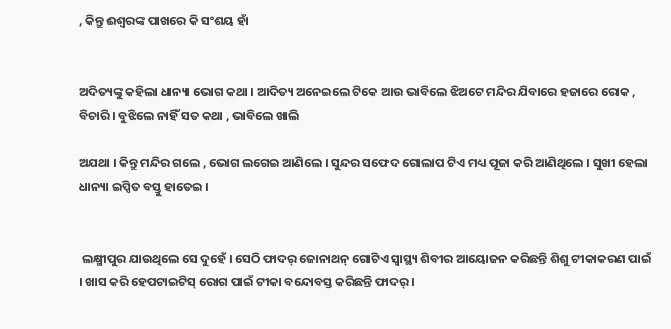, କିନ୍ତୁ ଈଶ୍ଵରଙ୍କ ପାଖରେ କି ସଂଶୟ ହାଁ


ଅଦିତ୍ୟଙ୍କୁ କହିଲା ଧାନ୍ୟା ଭୋଗ କଥା । ଆଦିତ୍ୟ ଅନେଇଲେ ଟିକେ ଆଉ ଭାବିଲେ ଝିଅଟେ ମନ୍ଦିର ଯିବାରେ ହଜାରେ ରୋକ , ବିଚାରି । ବୁଝିଲେ ନାହିଁ ସତ କଥା , ଭାବିଲେ ଖାଲି

ଅଯଥା । କିନ୍ତୁ ମନ୍ଦିର ଗଲେ , ଭୋଗ ଲଗେଇ ଆଣିଲେ । ସୁନ୍ଦର ସଫେଦ ଗୋଲାପ ଟିଏ ମଧ୍ୟ ପୂଜା କରି ଆଣିଥିଲେ । ସୁଖୀ ହେଲା ଧାନ୍ୟା ଇପ୍ସିତ ବସ୍ତୁ ହାତେଇ ।


 ଲକ୍ଷ୍ମୀପୁର ଯାଉଥିଲେ ସେ ଦୁହେଁ । ସେଠି ଫାଦର୍ ଜୋନାଥନ୍ ଗୋଟିଏ ସ୍ୱାସ୍ଥ୍ୟ ଶିବୀର ଆୟୋଜନ କରିଛନ୍ତି ଶିଶୁ ଟୀକାକରଣ ପାଇଁ । ଖାସ କରି ହେପଟାଇଟିସ୍ ରୋଗ ପାଇଁ ଟୀକା ବନ୍ଦୋବସ୍ତ କରିଛନ୍ତି ଫାଦର୍ ।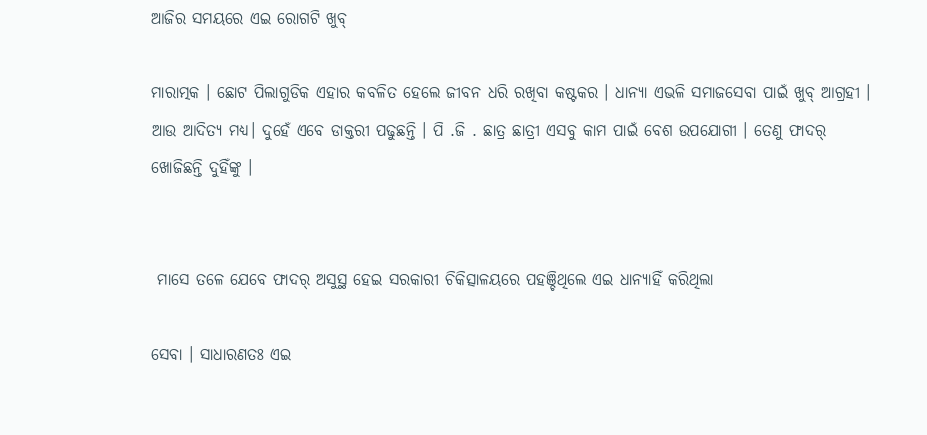ଆଜିର ସମୟରେ ଏଇ ରୋଗଟି ଖୁବ୍

ମାରାତ୍ମକ । ଛୋଟ ପିଲାଗୁଡିକ ଏହାର କବଳିତ ହେଲେ ଜୀବନ ଧରି ରଖିବା କଷ୍ଟକର । ଧାନ୍ୟା ଏଭଳି ସମାଜସେବା ପାଇଁ ଖୁବ୍ ଆଗ୍ରହୀ । ଆଉ ଆଦିତ୍ୟ ମଧ୍ୟ। ଦୁହେଁ ଏବେ ଡାକ୍ତରୀ ପଢୁଛନ୍ତି । ପି .ଜି . ଛାତ୍ର ଛାତ୍ରୀ ଏସବୁ କାମ ପାଇଁ ବେଶ ଉପଯୋଗୀ । ତେଣୁ ଫାଦର୍ ଖୋଜିଛନ୍ତି ଦୁହିଁଙ୍କୁ ।


 ମାସେ ତଳେ ଯେବେ ଫାଦର୍ ଅସୁସ୍ଥ ହେଇ ସରକାରୀ ଚିକିତ୍ସାଳୟରେ ପହଞ୍ଚିଥିଲେ ଏଇ ଧାନ୍ୟାହିଁ କରିଥିଲା

ସେବା । ସାଧାରଣତଃ ଏଇ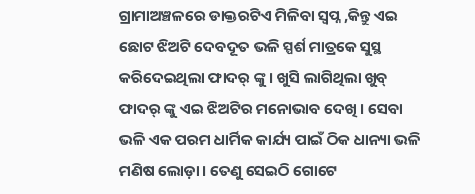ଗ୍ରାମାଅଞ୍ଚଳରେ ଡାକ୍ତରଟିଏ ମିଳିବା ସ୍ୱପ୍ନ ,କିନ୍ତୁ ଏଇ ଛୋଟ ଝିଅଟି ଦେବଦୂତ ଭଳି ସ୍ପର୍ଶ ମାତ୍ରକେ ସୁସ୍ଥ କରିଦେଇଥିଲା ଫାଦର୍ ଙ୍କୁ । ଖୁସି ଲାଗିଥିଲା ଖୁବ୍ ଫାଦର୍ ଙ୍କୁ ଏଇ ଝିଅଟିର ମନୋଭାବ ଦେଖି । ସେବା ଭଳି ଏକ ପରମ ଧାର୍ମିକ କାର୍ଯ୍ୟ ପାଇଁ ଠିକ ଧାନ୍ୟା ଭଳି ମଣିଷ ଲୋଡ଼ା। ତେଣୁ ସେଇଠି ଗୋଟେ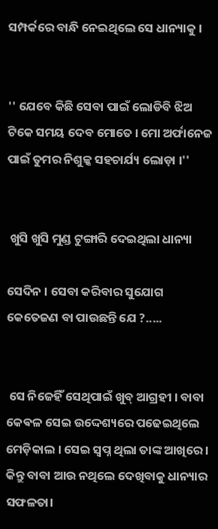ସମ୍ପର୍କରେ ବାନ୍ଧି ନେଇଥିଲେ ସେ ଧାନ୍ୟାକୁ ।


'' ଯେବେ କିଛି ସେବା ପାଇଁ ଲୋଡିବି ଝିଅ ଟିକେ ସମୟ ଦେବ ମୋତେ । ମୋ ଅର୍ଫାନେଜ ପାଇଁ ତୁମର ନିଶୁଳ୍କ ସହଚାର୍ଯ୍ୟ ଲୋଡ଼ା ।''


 ଖୁସି ଖୁସି ମୁଣ୍ଡ ଟୁଙ୍ଗାରି ଦେଇଥିଲା ଧାନ୍ୟା

ସେଦିନ । ସେବା କରିବାର ସୁଯୋଗ କେତେଜଣ ବା ପାଉଛନ୍ତି ଯେ ?.....


 ସେ ନିଜେହିଁ ସେଥିପାଇଁ ଖୁବ୍ ଆଗ୍ରହୀ । ବାବା କେଵଳ ସେଇ ଉଦ୍ଦେଶ୍ୟରେ ପଢେଇଥିଲେ ମେଡ଼ିକାଲ । ସେଇ ସ୍ୱପ୍ନ ଥିଲା ତାଙ୍କ ଆଖିରେ । କିନ୍ତୁ ବାବା ଆଉ ନଥିଲେ ଦେଖିବାକୁ ଧାନ୍ୟାର ସଫଳତା।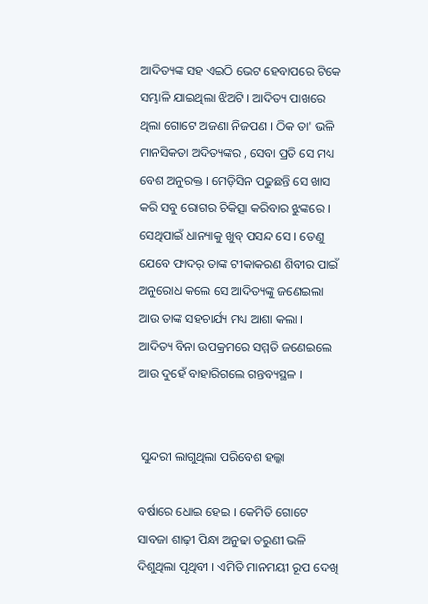ଆଦିତ୍ୟଙ୍କ ସହ ଏଇଠି ଭେଟ ହେବାପରେ ଟିକେ ସମ୍ଭାଳି ଯାଇଥିଲା ଝିଅଟି । ଆଦିତ୍ୟ ପାଖରେ ଥିଲା ଗୋଟେ ଅଜଣା ନିଜପଣ । ଠିକ ତା' ଭଳି ମାନସିକତା ଅଦିତ୍ୟଙ୍କର , ସେବା ପ୍ରତି ସେ ମଧ୍ୟ ବେଶ ଅନୁରକ୍ତ । ମେଡ଼ିସିନ ପଢୁଛନ୍ତି ସେ ଖାସ କରି ସବୁ ରୋଗର ଚିକିତ୍ସା କରିବାର ଝୁଙ୍କରେ । ସେଥିପାଇଁ ଧାନ୍ୟାକୁ ଖୁବ୍ ପସନ୍ଦ ସେ । ତେଣୁ ଯେବେ ଫାଦର୍ ତାଙ୍କ ଟୀକାକରଣ ଶିବୀର ପାଇଁ ଅନୁରୋଧ କଲେ ସେ ଆଦିତ୍ୟଙ୍କୁ ଜଣେଇଲା ଆଉ ତାଙ୍କ ସହଚାର୍ଯ୍ୟ ମଧ୍ୟ ଆଶା କଲା । ଆଦିତ୍ୟ ବିନା ଉପକ୍ରମରେ ସମ୍ମତି ଜଣେଇଲେ ଆଉ ଦୁହେଁ ବାହାରିଗଲେ ଗନ୍ତବ୍ୟସ୍ଥଳ ।


 ସୁନ୍ଦରୀ ଲାଗୁଥିଲା ପରିବେଶ ହଲ୍କା

ବର୍ଷାରେ ଧୋଇ ହେଇ । କେମିତି ଗୋଟେ ସାବଜା ଶାଢ଼ୀ ପିନ୍ଧା ଅନୁଢା ତରୁଣୀ ଭଳି ଦିଶୁଥିଲା ପୃଥିବୀ । ଏମିତି ମାନମୟୀ ରୂପ ଦେଖି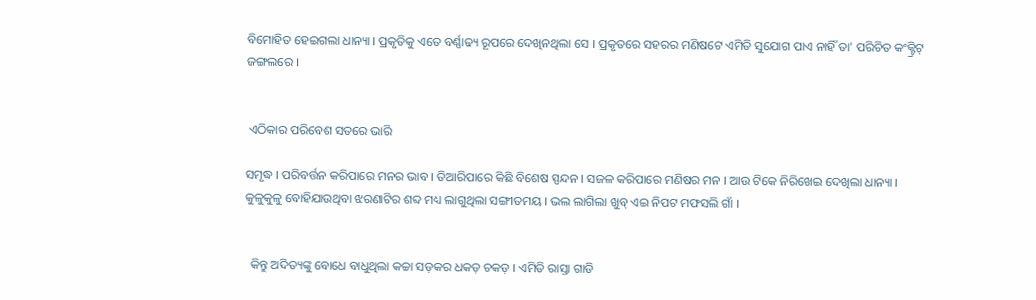ବିମୋହିତ ହେଇଗଲା ଧାନ୍ୟା । ପ୍ରକୃତିକୁ ଏତେ ବର୍ଣ୍ଣାଢ୍ୟ ରୂପରେ ଦେଖିନଥିଲା ସେ । ପ୍ରକୃତରେ ସହରର ମଣିଷଟେ ଏମିତି ସୁଯୋଗ ପାଏ ନାହିଁ ତା' ପରିଚିତ କଂକ୍ଟ୍ରିଟ୍ ଜଙ୍ଗଲରେ ।


 ଏଠିକାର ପରିବେଶ ସତରେ ଭାରି

ସମୃଦ୍ଧ । ପରିବର୍ତ୍ତନ କରିପାରେ ମନର ଭାବ । ତିଆରିପାରେ କିଛି ବିଶେଷ ସ୍ପନ୍ଦନ । ସଜଳ କରିପାରେ ମଣିଷର ମନ । ଆଉ ଟିକେ ନିରିଖେଇ ଦେଖିଲା ଧାନ୍ୟା । କୁଳୁକୁଳୁ ବୋହିଯାଉଥିବା ଝରଣାଟିର ଶବ୍ଦ ମଧ୍ୟ ଲାଗୁଥିଲା ସଙ୍ଗୀତମୟ । ଭଲ ଲାଗିଲା ଖୁବ୍ ଏଇ ନିପଟ ମଫସଲି ଗାଁ ।


  କିନ୍ତୁ ଅଦିତ୍ୟଙ୍କୁ ବୋଧେ ବାଧୁଥିଲା କଚ୍ଚା ସଡ଼କର ଧକଡ଼ ଚକଡ଼ । ଏମିତି ରାସ୍ତା ଗାଡି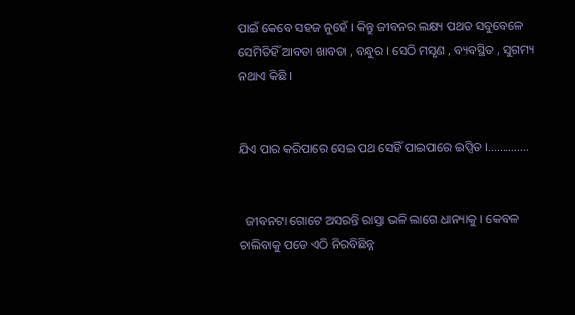ପାଇଁ କେବେ ସହଜ ନୁହେଁ । କିନ୍ତୁ ଜୀବନର ଲକ୍ଷ୍ୟ ପଥତ ସବୁବେଳେ ସେମିତିହିଁ ଆବଡା ଖାବଡା , ବନ୍ଧୁର । ସେଠି ମସୃଣ , ବ୍ୟବସ୍ଥିତ , ସୁଗମ୍ୟ ନଥାଏ କିଛି ।


ଯିଏ ପାର କରିପାରେ ସେଇ ପଥ ସେହିଁ ପାଇପାରେ ଇପ୍ସିତ ।..............


  ଜୀବନଟା ଗୋଟେ ଅସରନ୍ତି ରାସ୍ତା ଭଳି ଲାଗେ ଧାନ୍ୟାକୁ । କେବଳ ଚାଲିବାକୁ ପଡେ ଏଠି ନିରବିଛିନ୍ନ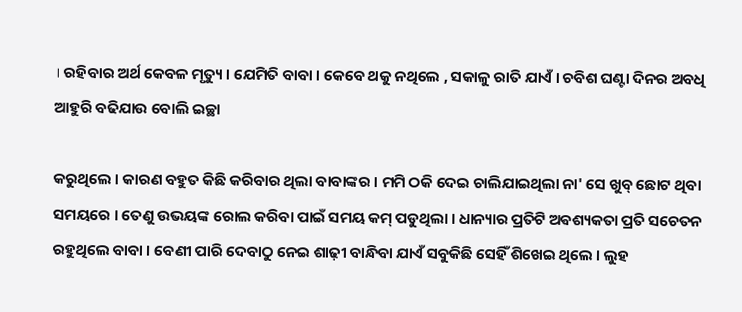। ରହିବାର ଅର୍ଥ କେବଳ ମୃତ୍ୟୁ । ଯେମିତି ବାବା । କେବେ ଥକୁ ନଥିଲେ , ସକାଳୁ ରାତି ଯାଏଁ । ଚବିଶ ଘଣ୍ଟା ଦିନର ଅବଧି ଆହୁରି ବଢିଯାଉ ବୋଲି ଇଚ୍ଛା

କରୁଥିଲେ । କାରଣ ବହୁତ କିଛି କରିବାର ଥିଲା ବାବାଙ୍କର । ମମି ଠକି ଦେଇ ଚାଲିଯାଇଥିଲା ନା' ସେ ଖୁବ୍ ଛୋଟ ଥିବା ସମୟରେ । ତେଣୁ ଉଭୟଙ୍କ ରୋଲ କରିବା ପାଇଁ ସମୟ କମ୍ ପଡୁଥିଲା । ଧାନ୍ୟାର ପ୍ରତିଟି ଅଵଶ୍ୟକତା ପ୍ରତି ସଚେତନ ରହୁଥିଲେ ବାବା । ବେଣୀ ପାରି ଦେବାଠୁ ନେଇ ଶାଢ଼ୀ ବାନ୍ଧିବା ଯାଏଁ ସବୁକିଛି ସେହିଁ ଶିଖେଇ ଥିଲେ । ଲୁହ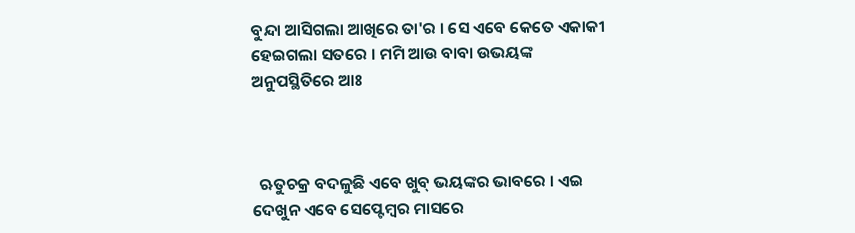ବୁନ୍ଦା ଆସିଗଲା ଆଖିରେ ତା'ର । ସେ ଏବେ କେତେ ଏକାକୀ ହେଇଗଲା ସତରେ । ମମି ଆଉ ବାବା ଉଭୟଙ୍କ ଅନୁପସ୍ଥିତିରେ ଆଃ



  ଋତୁଚକ୍ର ବଦଳୁଛି ଏବେ ଖୁବ୍ ଭୟଙ୍କର ଭାବରେ । ଏଇ ଦେଖୁନ ଏବେ ସେପ୍ଟେମ୍ବର ମାସରେ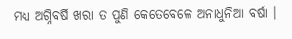ମଧ୍ୟ ଅଗ୍ନିବର୍ଷି ଖରା ତ ପୁଣି କେତେବେଳେ ଅନାଧୁନିଆ ବର୍ଷା ।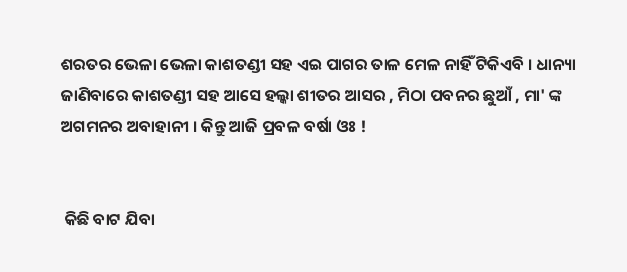ଶରତର ଭେଳା ଭେଳା କାଶତଣ୍ଡୀ ସହ ଏଇ ପାଗର ତାଳ ମେଳ ନାହିଁ ଟିକିଏବି । ଧାନ୍ୟା ଜାଣିବାରେ କାଶତଣ୍ଡୀ ସହ ଆସେ ହଲ୍କା ଶୀତର ଆସର , ମିଠା ପବନର ଛୁଆଁ , ମା' ଙ୍କ ଅଗମନର ଅବାହାନୀ । କିନ୍ତୁ ଆଜି ପ୍ରବଳ ବର୍ଷା ଓଃ !


 କିଛି ବାଟ ଯିବା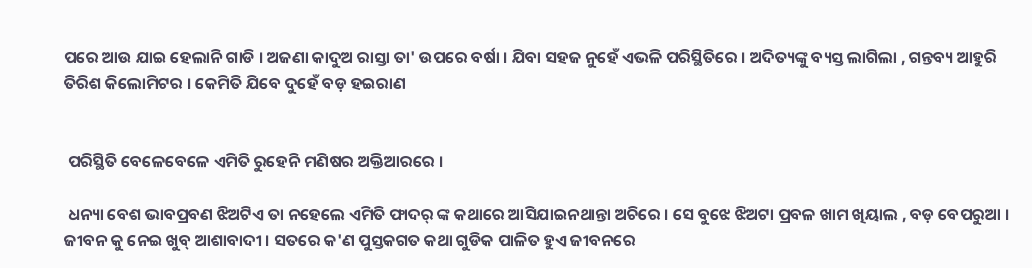ପରେ ଆଉ ଯାଇ ହେଲାନି ଗାଡି । ଅଜଣା କାଦୁଅ ରାସ୍ତା ତା' ଉପରେ ବର୍ଷା । ଯିବା ସହଜ ନୁହେଁ ଏଭଳି ପରିସ୍ଥିତିରେ । ଅଦିତ୍ୟଙ୍କୁ ବ୍ୟସ୍ତ ଲାଗିଲା , ଗନ୍ତବ୍ୟ ଆହୁରି ତିରିଶ କିଲୋମିଟର । କେମିତି ଯିବେ ଦୁହେଁ ବଡ଼ ହଇରାଣ


 ପରିସ୍ଥିତି ବେଳେବେଳେ ଏମିତି ରୁହେନି ମଣିଷର ଅକ୍ତିଆରରେ ।

 ଧନ୍ୟା ବେଶ ଭାବପ୍ରବଣ ଝିଅଟିଏ ତା ନହେଲେ ଏମିତି ଫାଦର୍ ଙ୍କ କଥାରେ ଆସିଯାଇନଥାନ୍ତା ଅଚିରେ । ସେ ବୁଝେ ଝିଅଟା ପ୍ରବଳ ଖାମ ଖିୟାଲ , ବଡ଼ ବେପରୁଆ । ଜୀବନ କୁ ନେଇ ଖୁବ୍ ଆଶାବାଦୀ । ସତରେ କ'ଣ ପୁସ୍ତକଗତ କଥା ଗୁଡିକ ପାଳିତ ହୁଏ ଜୀବନରେ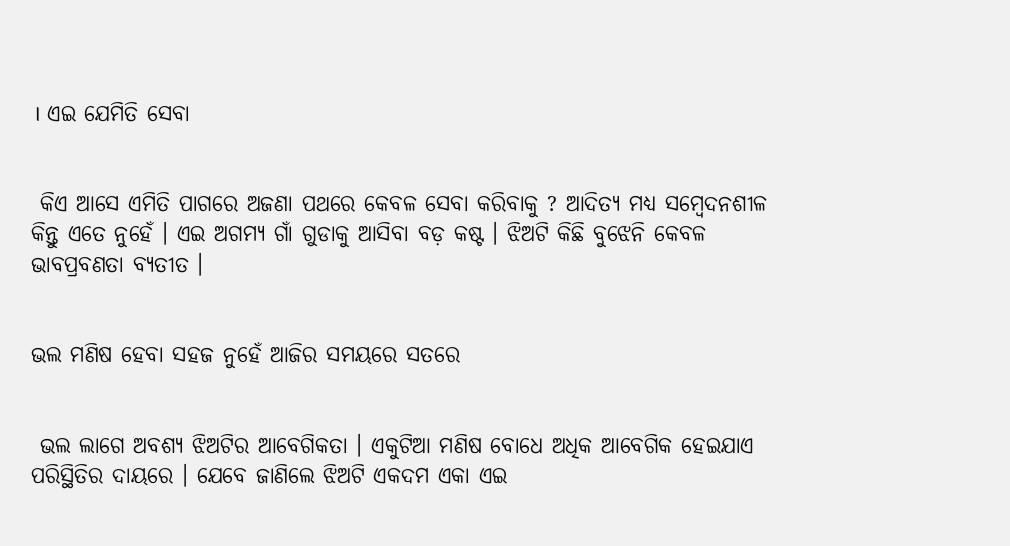। ଏଇ ଯେମିତି ସେବା


 କିଏ ଆସେ ଏମିତି ପାଗରେ ଅଜଣା ପଥରେ କେବଳ ସେବା କରିବାକୁ ? ଆଦିତ୍ୟ ମଧ୍ୟ ସମ୍ବେଦନଶୀଳ କିନ୍ତୁ ଏତେ ନୁହେଁ । ଏଇ ଅଗମ୍ୟ ଗାଁ ଗୁଡାକୁ ଆସିବା ବଡ଼ କଷ୍ଟ । ଝିଅଟି କିଛି ବୁଝେନି କେବଳ ଭାବପ୍ରବଣତା ବ୍ୟତୀତ ।


ଭଲ ମଣିଷ ହେବା ସହଜ ନୁହେଁ ଆଜିର ସମୟରେ ସତରେ


 ଭଲ ଲାଗେ ଅବଶ୍ୟ ଝିଅଟିର ଆବେଗିକତା । ଏକୁଟିଆ ମଣିଷ ବୋଧେ ଅଧିକ ଆବେଗିକ ହେଇଯାଏ ପରିସ୍ଥିତିର ଦାୟରେ । ଯେବେ ଜାଣିଲେ ଝିଅଟି ଏକଦମ ଏକା ଏଇ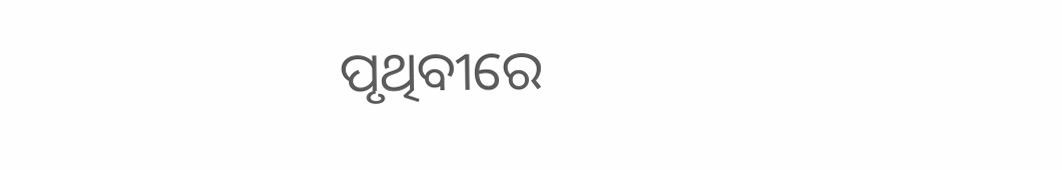ପୃଥିବୀରେ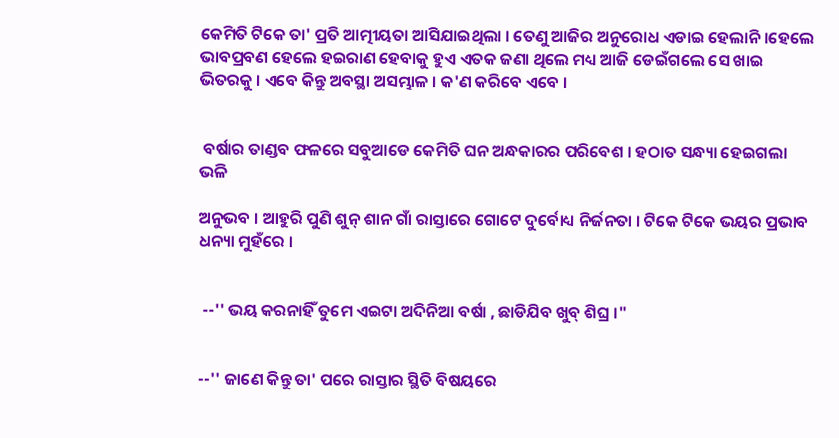କେମିତି ଟିକେ ତା' ପ୍ରତି ଆତ୍ମୀୟତା ଆସିଯାଇଥିଲା । ତେଣୁ ଆଜିର ଅନୁରୋଧ ଏଡାଇ ହେଲାନି ।ହେଲେ ଭାବପ୍ରବଣ ହେଲେ ହଇରାଣ ହେବାକୁ ହୁଏ ଏତକ ଜଣା ଥିଲେ ମଧ୍ୟ ଆଜି ଡେଇଁଗଲେ ସେ ଖାଇ ଭିତରକୁ । ଏବେ କିନ୍ତୁ ଅବସ୍ଥା ଅସମ୍ଭାଳ । କ'ଣ କରିବେ ଏବେ ।


 ବର୍ଷାର ତାଣ୍ଡବ ଫଳରେ ସବୁଆଡେ କେମିତି ଘନ ଅନ୍ଧକାରର ପରିବେଶ । ହଠାତ ସନ୍ଧ୍ୟା ହେଇଗଲା ଭଳି

ଅନୁଭବ । ଆହୁରି ପୁଣି ଶୁନ୍ ଶାନ ଗାଁ ରାସ୍ତାରେ ଗୋଟେ ଦୁର୍ବୋଧ୍ୟ ନିର୍ଜନତା । ଟିକେ ଟିକେ ଭୟର ପ୍ରଭାବ ଧନ୍ୟା ମୁହଁରେ ।


 --'' ଭୟ କରନାହିଁ ତୁମେ ଏଇଟା ଅଦିନିଆ ବର୍ଷା , ଛାଡିଯିବ ଖୁବ୍ ଶିଘ୍ର ।"


--'' ଜାଣେ କିନ୍ତୁ ତା' ପରେ ରାସ୍ତାର ସ୍ଥିତି ବିଷୟରେ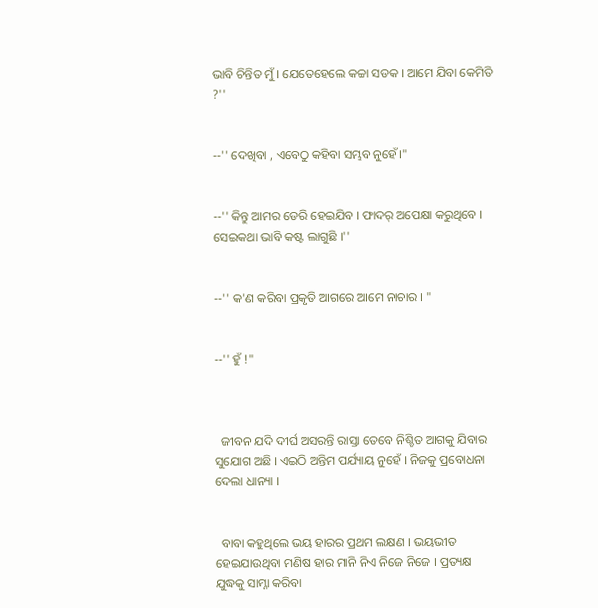ଭାବି ଚିନ୍ତିତ ମୁଁ । ଯେତେହେଲେ କଚ୍ଚା ସଡକ । ଆମେ ଯିବା କେମିତି ?''


--'' ଦେଖିବା , ଏବେଠୁ କହିବା ସମ୍ଭବ ନୁହେଁ।"


--'' କିନ୍ତୁ ଆମର ଡେରି ହେଇଯିବ । ଫାଦର୍ ଅପେକ୍ଷା କରୁଥିବେ । ସେଇକଥା ଭାବି କଷ୍ଟ ଲାଗୁଛି ।''


--'' କ'ଣ କରିବା ପ୍ରକୃତି ଆଗରେ ଆମେ ନାଚାର । "


--'' ହୁଁ !"



  ଜୀବନ ଯଦି ଦୀର୍ଘ ଅସରନ୍ତି ରାସ୍ତା ତେବେ ନିଶ୍ଚିତ ଆଗକୁ ଯିବାର ସୁଯୋଗ ଅଛି । ଏଇଠି ଅନ୍ତିମ ପର୍ଯ୍ୟାୟ ନୁହେଁ । ନିଜକୁ ପ୍ରବୋଧନା ଦେଲା ଧାନ୍ୟା ।


  ବାବା କହୁଥିଲେ ଭୟ ହାରର ପ୍ରଥମ ଲକ୍ଷଣ । ଭୟଭୀତ ହେଇଯାଉଥିବା ମଣିଷ ହାର ମାନି ନିଏ ନିଜେ ନିଜେ । ପ୍ରତ୍ୟକ୍ଷ ଯୁଦ୍ଧକୁ ସାମ୍ନା କରିବା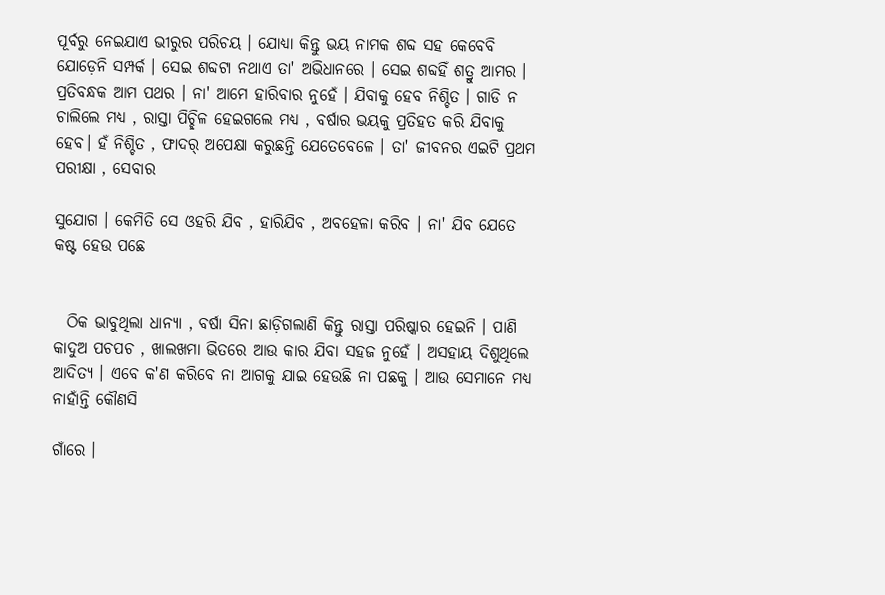ପୂର୍ବରୁ ନେଇଯାଏ ଭୀରୁର ପରିଚୟ । ଯୋଧ୍ୟା କିନ୍ତୁ ଭୟ ନାମକ ଶବ୍ଦ ସହ କେବେବି ଯୋଡ଼େନି ସମ୍ପର୍କ । ସେଇ ଶବ୍ଦଟା ନଥାଏ ତା' ଅଭିଧାନରେ । ସେଇ ଶବ୍ଦହିଁ ଶତ୍ରୁ ଆମର । ପ୍ରତିବନ୍ଧକ ଆମ ପଥର । ନା' ଆମେ ହାରିବାର ନୁହେଁ । ଯିବାକୁ ହେବ ନିଶ୍ଚିତ । ଗାଡି ନ ଚାଲିଲେ ମଧ୍ୟ , ରାସ୍ତା ପିଚ୍ଛିଳ ହେଇଗଲେ ମଧ୍ୟ , ବର୍ଷାର ଭୟକୁ ପ୍ରତିହତ କରି ଯିବାକୁ ହେବ। ହଁ ନିଶ୍ଚିତ , ଫାଦର୍ ଅପେକ୍ଷା କରୁଛନ୍ତି ଯେତେବେଳେ । ତା' ଜୀବନର ଏଇଟି ପ୍ରଥମ ପରୀକ୍ଷା , ସେବାର

ସୁଯୋଗ । କେମିତି ସେ ଓହରି ଯିବ , ହାରିଯିବ , ଅବହେଳା କରିବ । ନା' ଯିବ ଯେତେ କଷ୍ଟ ହେଉ ପଛେ


  ଠିକ ଭାବୁଥିଲା ଧାନ୍ୟା , ବର୍ଷା ସିନା ଛାଡ଼ିଗଲାଣି କିନ୍ତୁ ରାସ୍ତା ପରିଷ୍କାର ହେଇନି । ପାଣି କାଦୁଅ ପଚପଚ , ଖାଲଖମା ଭିତରେ ଆଉ କାର ଯିବା ସହଜ ନୁହେଁ । ଅସହାୟ ଦିଶୁଥିଲେ ଆଦିତ୍ୟ । ଏବେ କ'ଣ କରିବେ ନା ଆଗକୁ ଯାଇ ହେଉଛି ନା ପଛକୁ । ଆଉ ସେମାନେ ମଧ୍ୟ ନାହାଁନ୍ତି କୌଣସି

ଗାଁରେ ।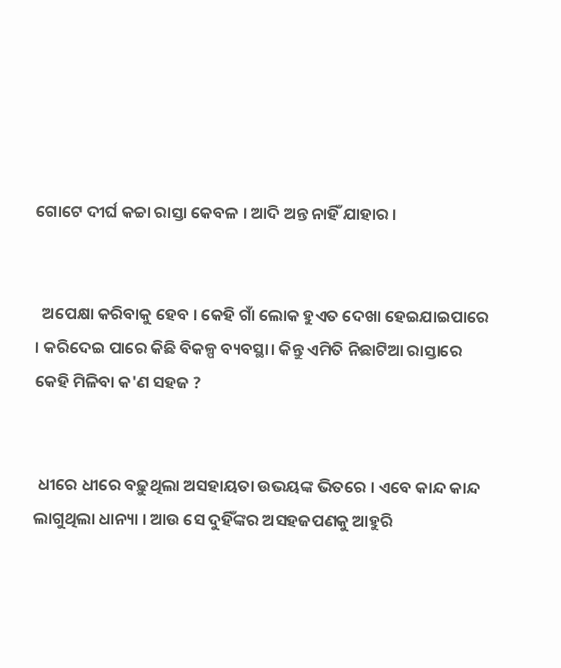ଗୋଟେ ଦୀର୍ଘ କଚ୍ଚା ରାସ୍ତା କେବଳ । ଆଦି ଅନ୍ତ ନାହିଁ ଯାହାର ।


  ଅପେକ୍ଷା କରିବାକୁ ହେବ । କେହି ଗାଁ ଲୋକ ହୁଏତ ଦେଖା ହେଇଯାଇପାରେ । କରିଦେଇ ପାରେ କିଛି ବିକଳ୍ପ ବ୍ୟବସ୍ଥା। କିନ୍ତୁ ଏମିତି ନିଛାଟିଆ ରାସ୍ତାରେ କେହି ମିଳିବା କ'ଣ ସହଜ ?


 ଧୀରେ ଧୀରେ ବଢ଼ୁଥିଲା ଅସହାୟତା ଉଭୟଙ୍କ ଭିତରେ । ଏବେ କାନ୍ଦ କାନ୍ଦ ଲାଗୁଥିଲା ଧାନ୍ୟା । ଆଉ ସେ ଦୁହିଁଙ୍କର ଅସହଜପଣକୁ ଆହୁରି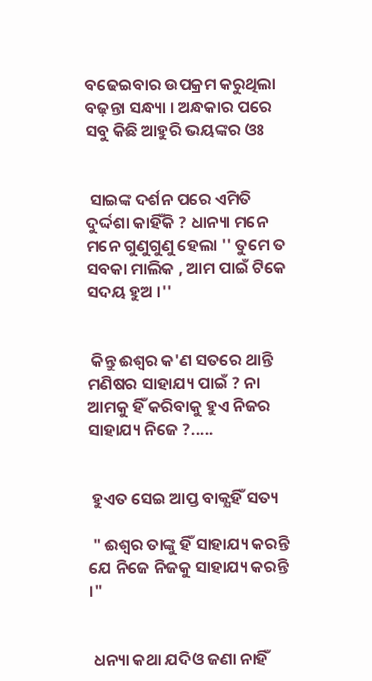ବଢେଇବାର ଉପକ୍ରମ କରୁଥିଲା ବଢ଼ନ୍ତା ସନ୍ଧ୍ୟା । ଅନ୍ଧକାର ପରେ ସବୁ କିଛି ଆହୁରି ଭୟଙ୍କର ଓଃ


 ସାଇଙ୍କ ଦର୍ଶନ ପରେ ଏମିତି ଦୁର୍ଦ୍ଦଶା କାହିଁକି ? ଧାନ୍ୟା ମନେ ମନେ ଗୁଣୁଗୁଣୁ ହେଲା '' ତୁମେ ତ ସବକା ମାଲିକ , ଆମ ପାଇଁ ଟିକେ ସଦୟ ହୁଅ ।''


 କିନ୍ତୁ ଈଶ୍ୱର କ'ଣ ସତରେ ଥାନ୍ତି ମଣିଷର ସାହାଯ୍ୟ ପାଇଁ ? ନା ଆମକୁ ହିଁ କରିବାକୁ ହୁଏ ନିଜର ସାହାଯ୍ୟ ନିଜେ ?.....


 ହୁଏତ ସେଇ ଆପ୍ତ ବାକ୍ଯହିଁ ସତ୍ୟ

 " ଈଶ୍ୱର ତାଙ୍କୁ ହିଁ ସାହାଯ୍ୟ କରନ୍ତି ଯେ ନିଜେ ନିଜକୁ ସାହାଯ୍ୟ କରନ୍ତି ।"


 ଧନ୍ୟା କଥା ଯଦିଓ ଜଣା ନାହିଁ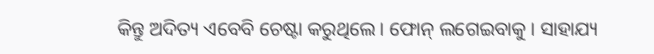କିନ୍ତୁ ଅଦିତ୍ୟ ଏବେବି ଚେଷ୍ଟା କରୁଥିଲେ । ଫୋନ୍ ଲଗେଇବାକୁ । ସାହାଯ୍ୟ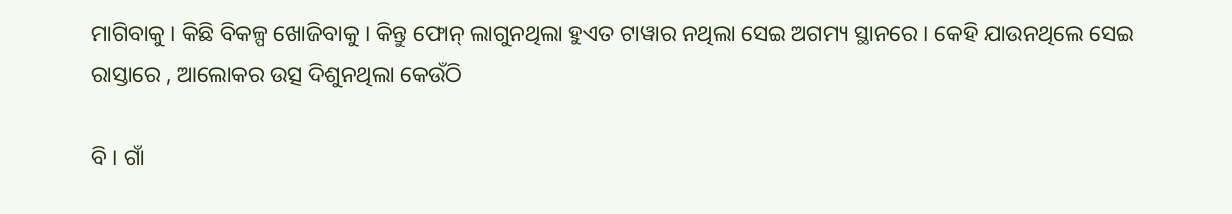ମାଗିବାକୁ । କିଛି ବିକଳ୍ପ ଖୋଜିବାକୁ । କିନ୍ତୁ ଫୋନ୍ ଲାଗୁନଥିଲା ହୁଏତ ଟାୱାର ନଥିଲା ସେଇ ଅଗମ୍ୟ ସ୍ଥାନରେ । କେହି ଯାଉନଥିଲେ ସେଇ ରାସ୍ତାରେ , ଆଲୋକର ଉତ୍ସ ଦିଶୁନଥିଲା କେଉଁଠି

ବି । ଗାଁ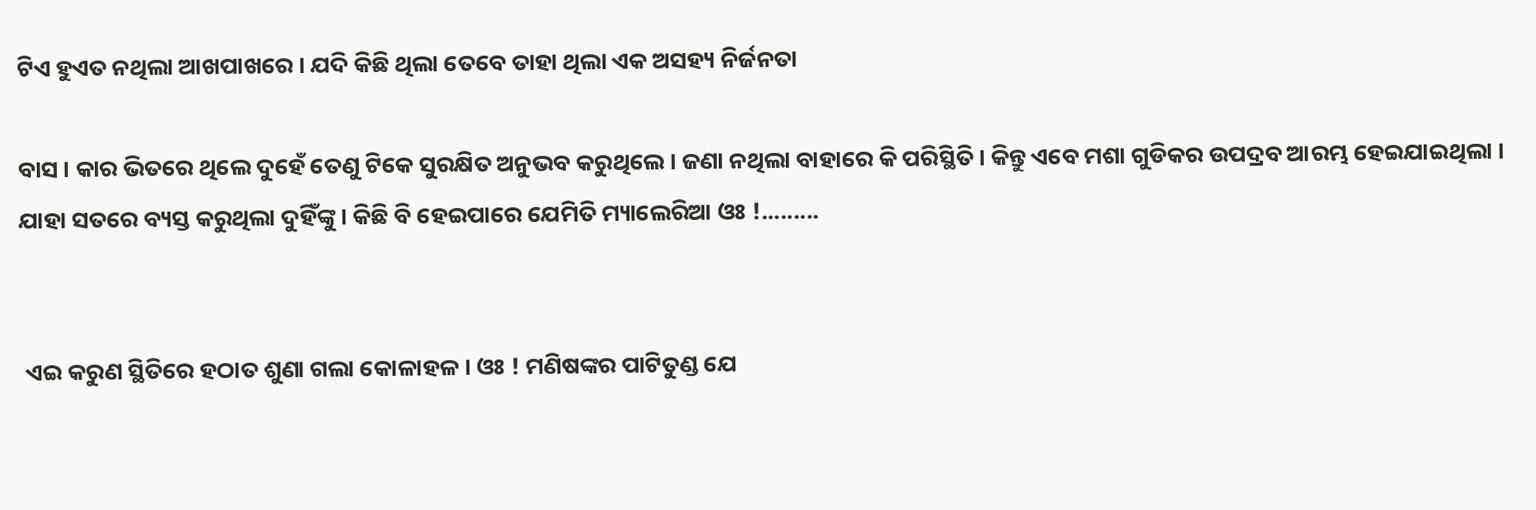ଟିଏ ହୁଏତ ନଥିଲା ଆଖପାଖରେ । ଯଦି କିଛି ଥିଲା ତେବେ ତାହା ଥିଲା ଏକ ଅସହ୍ୟ ନିର୍ଜନତା

ବାସ । କାର ଭିତରେ ଥିଲେ ଦୁହେଁ ତେଣୁ ଟିକେ ସୁରକ୍ଷିତ ଅନୁଭବ କରୁଥିଲେ । ଜଣା ନଥିଲା ବାହାରେ କି ପରିସ୍ଥିତି । କିନ୍ତୁ ଏବେ ମଶା ଗୁଡିକର ଉପଦ୍ରବ ଆରମ୍ଭ ହେଇଯାଇଥିଲା । ଯାହା ସତରେ ବ୍ୟସ୍ତ କରୁଥିଲା ଦୁହିଁଙ୍କୁ । କିଛି ବି ହେଇପାରେ ଯେମିତି ମ୍ୟାଲେରିଆ ଓଃ !.........


 ଏଇ କରୁଣ ସ୍ଥିତିରେ ହଠାତ ଶୁଣା ଗଲା କୋଳାହଳ । ଓଃ ! ମଣିଷଙ୍କର ପାଟିତୁଣ୍ଡ ଯେ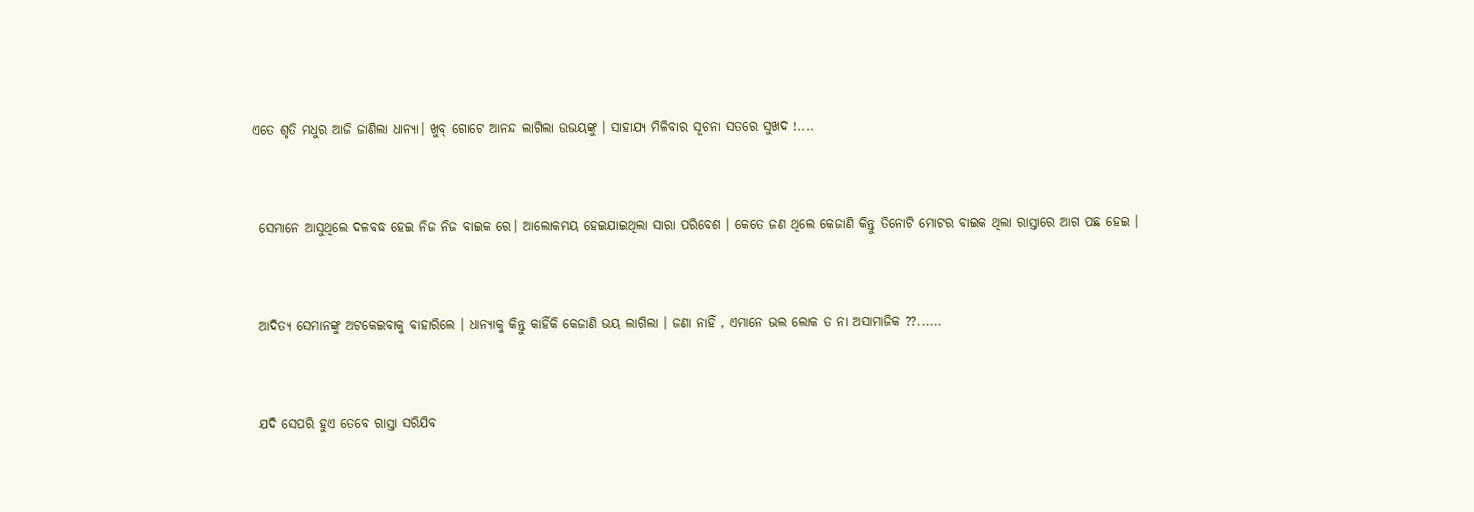ଏତେ ଶୃତି ମଧୁର ଆଜି ଜାଣିଲା ଧାନ୍ୟା। ଖୁବ୍ ଗୋଟେ ଆନନ୍ଦ ଲାଗିଲା ଉଭୟଙ୍କୁ । ସାହାଯ୍ୟ ମିଳିବାର ସୂଚନା ସତରେ ସୁଖଦ !....


 ସେମାନେ ଆସୁଥିଲେ ଦଳବଦ୍ଧ ହେଇ ନିଜ ନିଜ ବାଇକ ରେ। ଆଲୋକମୟ ହେଇଯାଇଥିଲା ସାରା ପରିବେଶ । କେତେ ଜଣ ଥିଲେ କେଜାଣି କିନ୍ତୁ ତିନୋଟି ମୋଟର ବାଇକ ଥିଲା ରାସ୍ତାରେ ଆଗ ପଛ ହେଇ ।


 ଆଦିତ୍ୟ ସେମାନଙ୍କୁ ଅଟକେଇବାକୁ ବାହାରିଲେ । ଧାନ୍ୟାକୁ କିନ୍ତୁ କାହିଁକି କେଜାଣି ଭୟ ଲାଗିଲା । ଜଣା ନାହିଁ , ଏମାନେ ଭଲ ଲୋକ ତ ନା ଅସାମାଜିକ ??......


 ଯଦି ସେପରି ହୁଏ ତେବେ ରାସ୍ତା ସରିଯିବ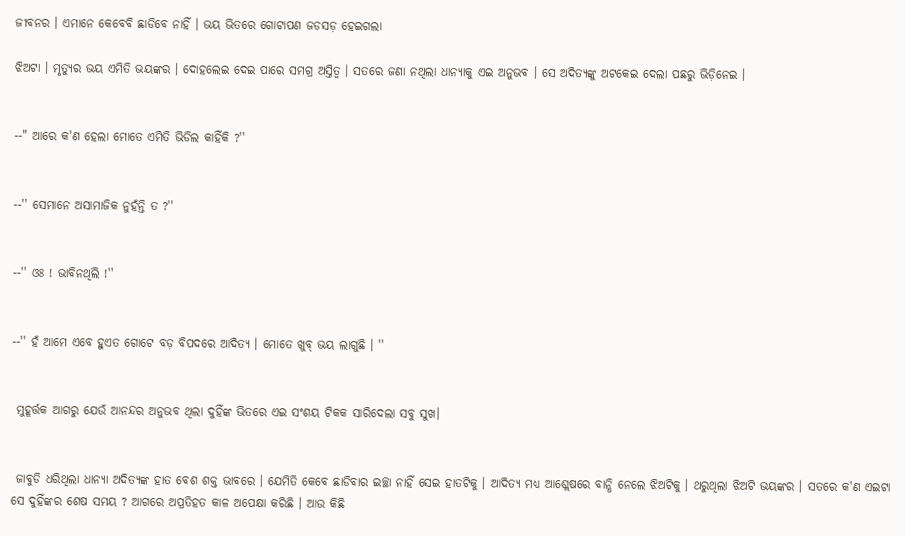ଜୀବନର । ଏମାନେ କେବେବି ଛାଡିବେ ନାହିଁ । ଭୟ ଭିତରେ ଗୋଟାପଣ ଜଡସଡ଼ ହେଇଗଲା

ଝିଅଟା । ମୃତ୍ୟୁର ଭୟ ଏମିତି ଭୟଙ୍କର । ଦୋହଲେଇ ଦେଇ ପାରେ ସମଗ୍ର ଅସ୍ତିତ୍ୱ । ସତରେ ଜଣା ନଥିଲା ଧାନ୍ୟାକୁ ଏଇ ଅନୁଭବ । ସେ ଅଦିତ୍ୟଙ୍କୁ ଅଟକେଇ ଦେଲା ପଛରୁ ଭିଡ଼ିନେଇ ।


--" ଆରେ କ'ଣ ହେଲା ମୋତେ ଏମିତି ଭିଡିଲ କାହିଁକି ?''


--'' ସେମାନେ ଅସାମାଜିକ ନୁହଁନ୍ତି ତ ?''


--'' ଓଃ ! ଭାବିନଥିଲି !''


--'' ହଁ ଆମେ ଏବେ ହୁଏତ ଗୋଟେ ବଡ଼ ବିପଦରେ ଆଦିତ୍ୟ । ମୋତେ ଖୁବ୍ ଭୟ ଲାଗୁଛି । ''


 ମୁହୂର୍ତ୍ତକ ଆଗରୁ ଯେଉଁ ଆନନ୍ଦର ଅନୁଭବ ଥିଲା ଦୁହିଁଙ୍କ ଭିତରେ ଏଇ ସଂଶୟ ଟିକକ ସାରିଦେଲା ସବୁ ସୁଖ।


 ଜାବୁଡି ଧରିଥିଲା ଧାନ୍ୟା ଅଦିତ୍ୟଙ୍କ ହାତ ବେଶ ଶକ୍ତ ଭାବରେ । ଯେମିତି କେବେ ଛାଡିବାର ଇଚ୍ଛା ନାହିଁ ସେଇ ହାତଟିକୁ । ଆଦିତ୍ୟ ମଧ୍ୟ ଆଶ୍ଲେଷରେ ବାନ୍ଧି ନେଲେ ଝିଅଟିକୁ । ଥରୁଥିଲା ଝିଅଟି ଭୟଙ୍କର । ସତରେ କ'ଣ ଏଇଟା ସେ ଦୁହିଁଙ୍କର ଶେଷ ସମୟ ? ଆଗରେ ଅପ୍ରତିହତ କାଳ ଅପେକ୍ଷା କରିଛି । ଆଉ କିଛି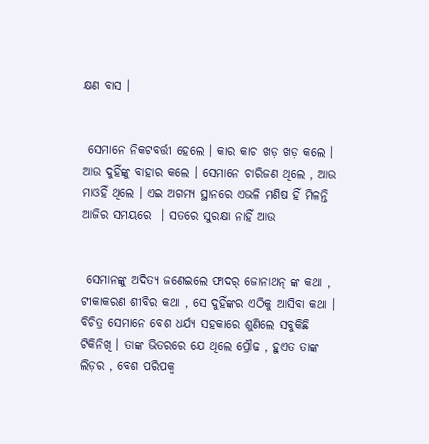କ୍ଷଣ ବାସ ।


 ସେମାନେ ନିକଟବର୍ତ୍ତୀ ହେଲେ । କାର କାଚ ଖଡ଼ ଖଡ଼ କଲେ । ଆଉ ଦୁହିଁଙ୍କୁ ବାହାର କଲେ । ସେମାନେ ଚାରିଜଣ ଥିଲେ , ଆଉ ମାଓହିଁ ଥିଲେ । ଏଇ ଅଗମ୍ୟ ସ୍ଥାନରେ ଏଭଳି ମଣିଷ ହିଁ ମିଳନ୍ତି ଆଜିର ସମୟରେ  । ସତରେ ସୁରକ୍ଷା ନାହିଁ ଆଉ


 ସେମାନଙ୍କୁ ଅଦିତ୍ୟ ଜଣେଇଲେ ଫାଦର୍ ଜୋନାଥନ୍ ଙ୍କ କଥା , ଟୀକାକରଣ ଶୀବିର କଥା , ସେ ଦୁହିଁଙ୍କର ଏଠିକୁ ଆସିବା କଥା । ବିଚିତ୍ର ସେମାନେ ବେଶ ଧର୍ଯ୍ୟ ସହକାରେ ଶୁଣିଲେ ସବୁକିଛି ଟିକିନିଖି । ତାଙ୍କ ଭିତରରେ ଯେ ଥିଲେ ପ୍ରୌଢ , ହୁଏତ ତାଙ୍କ ଲିଡ଼ର , ବେଶ ପରିପକ୍ୱ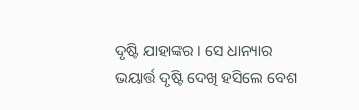ଦୃଷ୍ଟି ଯାହାଙ୍କର । ସେ ଧାନ୍ୟାର ଭୟାର୍ତ୍ତ ଦୃଷ୍ଟି ଦେଖି ହସିଲେ ବେଶ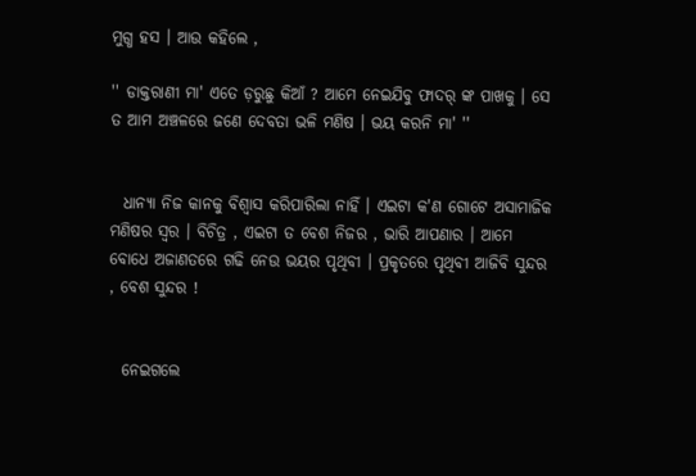ମୁଗ୍ଧ ହସ । ଆଉ କହିଲେ ,

'' ଡାକ୍ତରାଣୀ ମା' ଏତେ ଡ଼ରୁଛୁ କିଆଁ ? ଆମେ ନେଇଯିବୁ ଫାଦର୍ ଙ୍କ ପାଖକୁ । ସେ ତ ଆମ ଅଞ୍ଚଳରେ ଜଣେ ଦେବତା ଭଳି ମଣିଷ । ଭୟ କରନି ମା' ''


  ଧାନ୍ୟା ନିଜ କାନକୁ ବିଶ୍ୱାସ କରିପାରିଲା ନାହିଁ । ଏଇଟା କ'ଣ ଗୋଟେ ଅସାମାଜିକ ମଣିଷର ସ୍ୱର । ବିଚିତ୍ର , ଏଇଟା ତ ବେଶ ନିଜର , ଭାରି ଆପଣାର । ଆମେ ବୋଧେ ଅଜାଣତରେ ଗଢି ନେଉ ଭୟର ପୃଥିବୀ । ପ୍ରକୃତରେ ପୃଥିବୀ ଆଜିବି ସୁନ୍ଦର , ବେଶ ସୁନ୍ଦର !


  ନେଇଗଲେ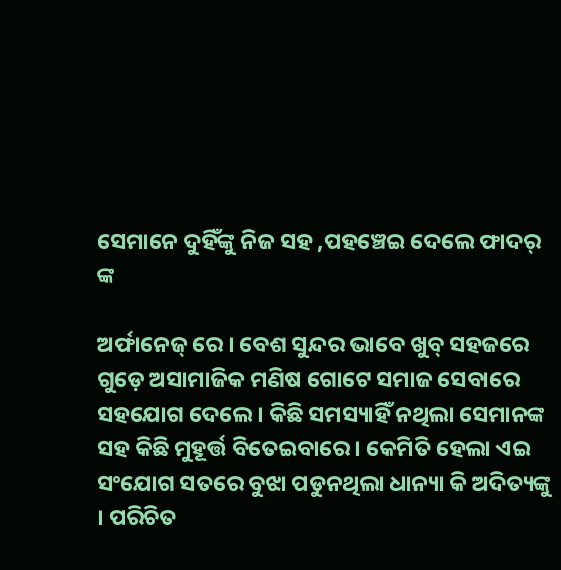ସେମାନେ ଦୁହିଁଙ୍କୁ ନିଜ ସହ ,ପହଞ୍ଚେଇ ଦେଲେ ଫାଦର୍ ଙ୍କ

ଅର୍ଫାନେଜ୍ ରେ । ବେଶ ସୁନ୍ଦର ଭାବେ ଖୁବ୍ ସହଜରେ ଗୁଡ଼େ ଅସାମାଜିକ ମଣିଷ ଗୋଟେ ସମାଜ ସେବାରେ ସହଯୋଗ ଦେଲେ । କିଛି ସମସ୍ୟାହିଁ ନଥିଲା ସେମାନଙ୍କ ସହ କିଛି ମୁହୂର୍ତ୍ତ ବିତେଇବାରେ। କେମିତି ହେଲା ଏଇ ସଂଯୋଗ ସତରେ ବୁଝା ପଡୁନଥିଲା ଧାନ୍ୟା କି ଅଦିତ୍ୟଙ୍କୁ । ପରିଚିତ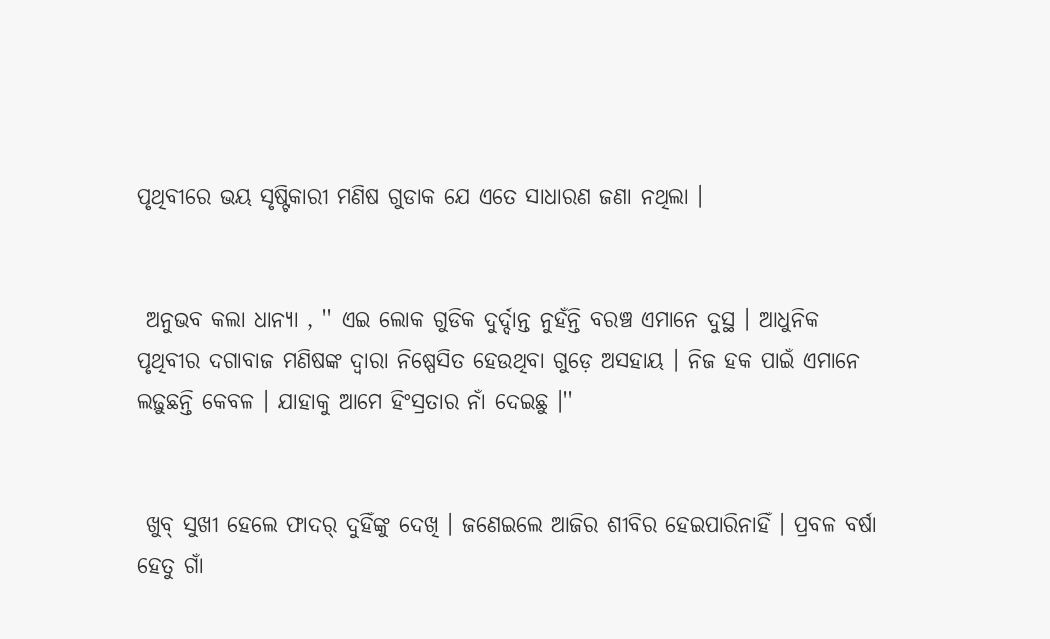ପୃଥିବୀରେ ଭୟ ସୃଷ୍ଟିକାରୀ ମଣିଷ ଗୁଡାକ ଯେ ଏତେ ସାଧାରଣ ଜଣା ନଥିଲା ।


 ଅନୁଭବ କଲା ଧାନ୍ୟା , '' ଏଇ ଲୋକ ଗୁଡିକ ଦୁର୍ଦ୍ଦାନ୍ତ ନୁହଁନ୍ତି ବରଞ୍ଚ ଏମାନେ ଦୁସ୍ଥ । ଆଧୁନିକ ପୃଥିବୀର ଦଗାବାଜ ମଣିଷଙ୍କ ଦ୍ଵାରା ନିଷ୍ପେସିତ ହେଉଥିବା ଗୁଡ଼େ ଅସହାୟ । ନିଜ ହକ ପାଇଁ ଏମାନେ ଲଢ଼ୁଛନ୍ତି କେବଳ । ଯାହାକୁ ଆମେ ହିଂସ୍ରତାର ନାଁ ଦେଇଛୁ ।''


 ଖୁବ୍ ସୁଖୀ ହେଲେ ଫାଦର୍ ଦୁହିଁଙ୍କୁ ଦେଖି । ଜଣେଇଲେ ଆଜିର ଶୀବିର ହେଇପାରିନାହିଁ । ପ୍ରବଳ ବର୍ଷା ହେତୁ ଗାଁ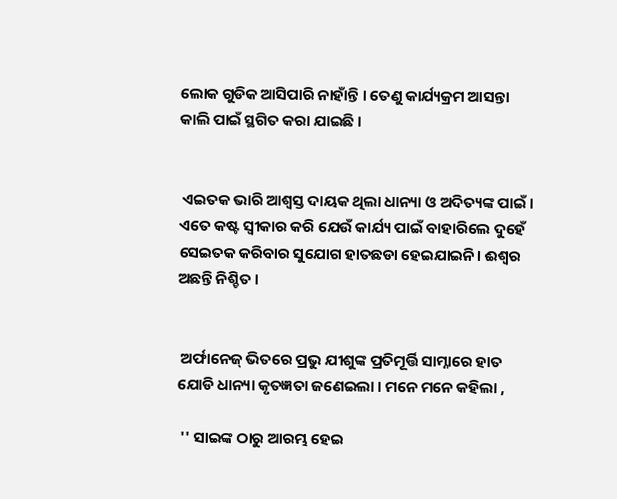ଲୋକ ଗୁଡିକ ଆସିପାରି ନାହାଁନ୍ତି । ତେଣୁ କାର୍ଯ୍ୟକ୍ରମ ଆସନ୍ତା କାଲି ପାଇଁ ସ୍ଥଗିତ କରା ଯାଇଛି ।


 ଏଇତକ ଭାରି ଆଶ୍ୱସ୍ତ ଦାୟକ ଥିଲା ଧାନ୍ୟା ଓ ଅଦିତ୍ୟଙ୍କ ପାଇଁ । ଏତେ କଷ୍ଟ ସ୍ୱୀକାର କରି ଯେଉଁ କାର୍ଯ୍ୟ ପାଇଁ ବାହାରିଲେ ଦୁହେଁ ସେଇତକ କରିବାର ସୁଯୋଗ ହାତଛଡା ହେଇଯାଇନି। ଈଶ୍ୱର ଅଛନ୍ତି ନିଶ୍ଚିତ ।


 ଅର୍ଫାନେଜ୍ ଭିତରେ ପ୍ରଭୁ ଯୀଶୁଙ୍କ ପ୍ରତିମୂର୍ତ୍ତି ସାମ୍ନାରେ ହାତ ଯୋଡି ଧାନ୍ୟା କୃତଜ୍ଞତା ଜଣେଇଲା । ମନେ ମନେ କହିଲା ,

 '' ସାଇଙ୍କ ଠାରୁ ଆରମ୍ଭ ହେଇ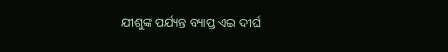ଯୀଶୁଙ୍କ ପର୍ଯ୍ୟନ୍ତ ବ୍ୟାପ୍ତ ଏଇ ଦୀର୍ଘ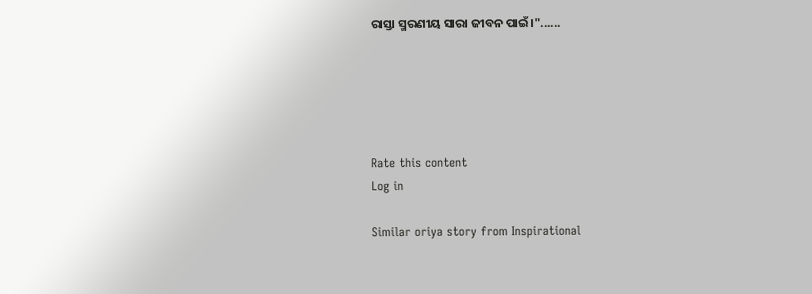ରାସ୍ତା ସ୍ମରଣୀୟ ସାରା ଜୀବନ ପାଇଁ।"......





Rate this content
Log in

Similar oriya story from Inspirational